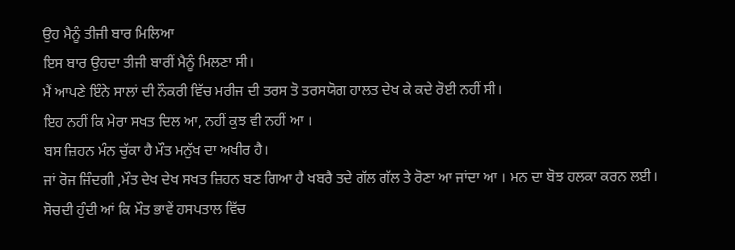ਉਹ ਮੈਨੂੰ ਤੀਜੀ ਬਾਰ ਮਿਲਿਆ
ਇਸ ਬਾਰ ਉਹਦਾ ਤੀਜੀ ਬਾਰੀਂ ਮੈਨੂੰ ਮਿਲਣਾ ਸੀ।
ਮੈਂ ਆਪਣੇ ਇੰਨੇ ਸਾਲਾਂ ਦੀ ਨੌਕਰੀ ਵਿੱਚ ਮਰੀਜ ਦੀ ਤਰਸ ਤੋ ਤਰਸਯੋਗ ਹਾਲਤ ਦੇਖ ਕੇ ਕਦੇ ਰੋਈ ਨਹੀਂ ਸੀ।
ਇਹ ਨਹੀਂ ਕਿ ਮੇਰਾ ਸਖਤ ਦਿਲ ਆ, ਨਹੀਂ ਕੁਝ ਵੀ ਨਹੀਂ ਆ ।
ਬਸ ਜ਼ਿਹਨ ਮੰਨ ਚੁੱਕਾ ਹੈ ਮੌਤ ਮਨੁੱਖ ਦਾ ਅਖੀਰ ਹੈ।
ਜਾਂ ਰੋਜ ਜਿੰਦਗੀ ,ਮੌਤ ਦੇਖ ਦੇਖ ਸਖਤ ਜ਼ਿਹਨ ਬਣ ਗਿਆ ਹੈ ਖਬਰੈ ਤਦੇ ਗੱਲ ਗੱਲ ਤੇ ਰੋਣਾ ਆ ਜਾਂਦਾ ਆ । ਮਨ ਦਾ ਬੋਝ ਹਲਕਾ ਕਰਨ ਲਈ।
ਸੋਚਦੀ ਹੁੰਦੀ ਆਂ ਕਿ ਮੌਤ ਭਾਵੇਂ ਹਸਪਤਾਲ ਵਿੱਚ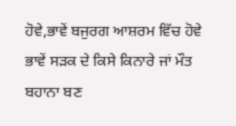ਹੋਵੇ,ਭਾਵੇਂ ਬਜੁਰਗ ਆਸ਼ਰਮ ਵਿੱਚ ਹੋਵੇ ਭਾਵੇਂ ਸੜਕ ਦੇ ਕਿਸੇ ਕਿਨਾਰੇ ਜਾਂ ਮੌਤ ਬਹਾਨਾ ਬਣ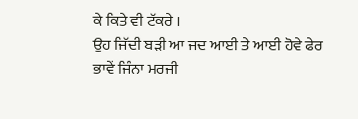ਕੇ ਕਿਤੇ ਵੀ ਟੱਕਰੇ ।
ਉਹ ਜਿੱਦੀ ਬੜੀ ਆ ਜਦ ਆਈ ਤੇ ਆਈ ਹੋਵੇ ਫੇਰ ਭਾਵੇਂ ਜਿੰਨਾ ਮਰਜੀ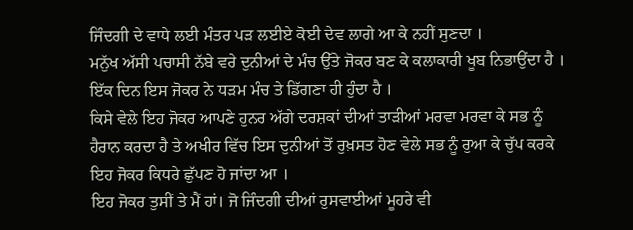ਜਿੰਦਗੀ ਦੇ ਵਾਧੇ ਲਈ ਮੰਤਰ ਪੜ ਲਈਏ ਕੋਈ ਦੇਵ ਲਾਗੇ ਆ ਕੇ ਨਹੀਂ ਸੁਣਦਾ ।
ਮਨੁੱਖ ਅੱਸੀ ਪਚਾਸੀ ਨੱਬੇ ਵਰੇ ਦੁਨੀਆਂ ਦੇ ਮੰਚ ਉੱਤੇ ਜੋਕਰ ਬਣ ਕੇ ਕਲਾਕਾਰੀ ਖੂਬ ਨਿਭਾਉਂਦਾ ਹੈ ।
ਇੱਕ ਦਿਨ ਇਸ ਜੋਕਰ ਨੇ ਧੜਮ ਮੰਚ ਤੇ ਡਿੱਗਣਾ ਹੀ ਹੁੰਦਾ ਹੈ ।
ਕਿਸੇ ਵੇਲੇ ਇਹ ਜੋਕਰ ਆਪਣੇ ਹੁਨਰ ਅੱਗੇ ਦਰਸ਼ਕਾਂ ਦੀਆਂ ਤਾੜੀਆਂ ਮਰਵਾ ਮਰਵਾ ਕੇ ਸਭ ਨੂੰ ਹੈਰਾਨ ਕਰਦਾ ਹੈ ਤੇ ਅਖੀਰ ਵਿੱਚ ਇਸ ਦੁਨੀਆਂ ਤੋਂ ਰੁਖ਼ਸਤ ਹੋਣ ਵੇਲੇ ਸਭ ਨੂੰ ਰੁਆ ਕੇ ਚੁੱਪ ਕਰਕੇ ਇਹ ਜੋਕਰ ਕਿਧਰੇ ਛੁੱਪਣ ਹੋ ਜਾਂਦਾ ਆ ।
ਇਹ ਜੋਕਰ ਤੁਸੀਂ ਤੇ ਮੈਂ ਹਾਂ। ਜੋ ਜਿੰਦਗੀ ਦੀਆਂ ਰੁਸਵਾਈਆਂ ਮੂਹਰੇ ਵੀ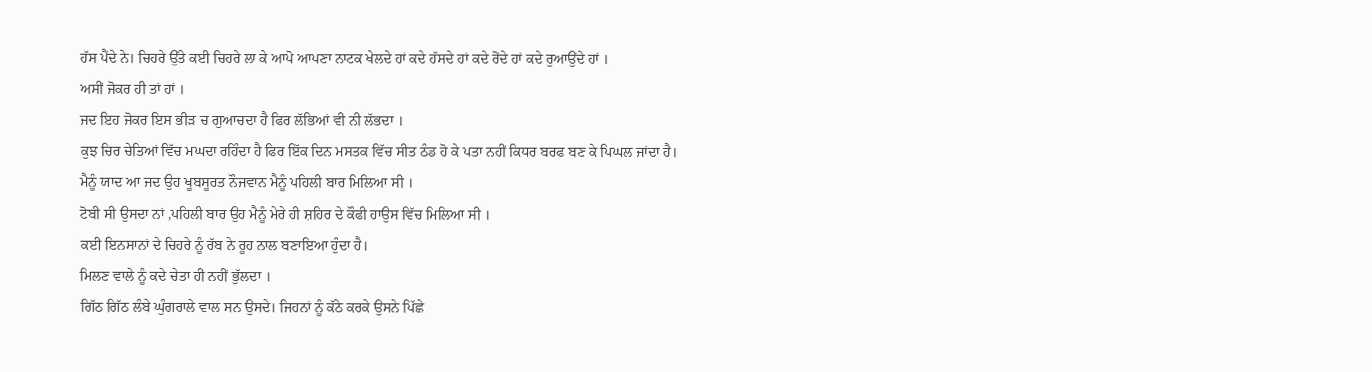ਹੱਸ ਪੈਂਦੇ ਨੇ। ਚਿਹਰੇ ਉੱਤੇ ਕਈ ਚਿਹਰੇ ਲਾ ਕੇ ਆਪੋ ਆਪਣਾ ਨਾਟਕ ਖੇਲਦੇ ਹਾਂ ਕਦੇ ਹੱਸਦੇ ਹਾਂ ਕਦੇ ਰੋਂਦੇ ਹਾਂ ਕਦੇ ਰੁਆਉਂਦੇ ਹਾਂ ।
ਅਸੀਂ ਜੋਕਰ ਹੀ ਤਾਂ ਹਾਂ ।
ਜਦ ਇਹ ਜੋਕਰ ਇਸ ਭੀੜ ਚ ਗੁਆਚਦਾ ਹੈ ਫਿਰ ਲੱਭਿਆਂ ਵੀ ਨੀ ਲੱਭਦਾ ।
ਕੁਝ ਚਿਰ ਚੇਤਿਆਂ ਵਿੱਚ ਮਘਦਾ ਰਹਿੰਦਾ ਹੈ ਫਿਰ ਇੱਕ ਦਿਨ ਮਸਤਕ ਵਿੱਚ ਸੀਤ ਠੰਡ ਹੋ ਕੇ ਪਤਾ ਨਹੀਂ ਕਿਧਰ ਬਰਫ ਬਣ ਕੇ ਪਿਘਲ ਜਾਂਦਾ ਹੈ।
ਮੈਨੂੰ ਯਾਦ ਆ ਜਦ ਉਹ ਖੂਬਸੂਰਤ ਨੌਜਵਾਨ ਮੈਨੂੰ ਪਹਿਲੀ ਬਾਰ ਮਿਲਿਆ ਸੀ ।
ਟੋਬੀ ਸੀ ਉਸਦਾ ਨਾਂ ,ਪਹਿਲੀ ਬਾਰ ਉਹ ਮੈਨੂੰ ਮੇਰੇ ਹੀ ਸ਼ਹਿਰ ਦੇ ਕੌਫੀ ਹਾਉਸ ਵਿੱਚ ਮਿਲਿਆ ਸੀ ।
ਕਈ ਇਨਸਾਨਾਂ ਦੇ ਚਿਹਰੇ ਨੂੰ ਰੱਬ ਨੇ ਰੂਹ ਨਾਲ ਬਣਾਇਆ ਹੁੰਦਾ ਹੈ।
ਮਿਲਣ ਵਾਲੇ ਨੂੰ ਕਦੇ ਚੇਤਾ ਹੀ ਨਹੀਂ ਭੁੱਲਦਾ ।
ਗਿੱਠ ਗਿੱਠ ਲੰਬੇ ਘੁੰਗਰਾਲੇ ਵਾਲ ਸਨ ਉਸਦੇ। ਜਿਹਨਾਂ ਨੂੰ ਕੱਠੇ ਕਰਕੇ ਉਸਨੇ ਪਿੱਛੇ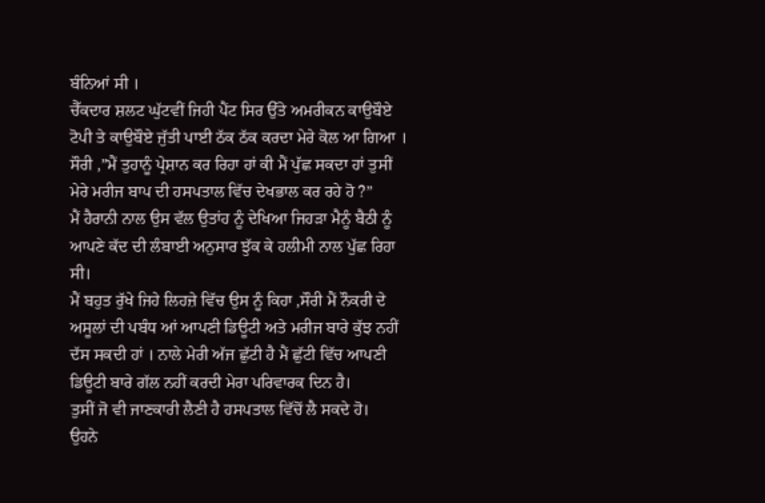ਬੰਨਿਆਂ ਸੀ ।
ਚੈੱਕਦਾਰ ਸ਼ਲਟ ਘੁੱਟਵੀਂ ਜਿਹੀ ਪੈਂਟ ਸਿਰ ਉੱਤੇ ਅਮਰੀਕਨ ਕਾਉਬੌਏ ਟੋਪੀ ਤੇ ਕਾਉਬੌਏ ਜੁੱਤੀ ਪਾਈ ਠੱਕ ਠੱਕ ਕਰਦਾ ਮੇਰੇ ਕੋਲ ਆ ਗਿਆ ।
ਸੌਰੀ ,”ਮੈਂ ਤੁਹਾਨੂੰ ਪ੍ਰੇਸ਼ਾਨ ਕਰ ਰਿਹਾ ਹਾਂ ਕੀ ਮੈਂ ਪੁੱਛ ਸਕਦਾ ਹਾਂ ਤੁਸੀਂ ਮੇਰੇ ਮਰੀਜ ਬਾਪ ਦੀ ਹਸਪਤਾਲ ਵਿੱਚ ਦੇਖਭਾਲ ਕਰ ਰਹੇ ਹੋ ?”
ਮੈਂ ਹੈਰਾਨੀ ਨਾਲ ਉਸ ਵੱਲ ਉਤਾਂਹ ਨੂੰ ਦੇਖਿਆ ਜਿਹੜਾ ਮੈਨੂੰ ਬੈਠੀ ਨੂੰ ਆਪਣੇ ਕੱਦ ਦੀ ਲੰਬਾਈ ਅਨੁਸਾਰ ਝੁੱਕ ਕੇ ਹਲੀਮੀ ਨਾਲ ਪੁੱਛ ਰਿਹਾ ਸੀ।
ਮੈਂ ਬਹੁਤ ਰੁੱਖੇ ਜਿਹੇ ਲਿਹਜ਼ੇ ਵਿੱਚ ਉਸ ਨੂੰ ਕਿਹਾ ,ਸੌਰੀ ਮੈਂ ਨੌਕਰੀ ਦੇ ਅਸੂਲਾਂ ਦੀ ਪਬੰਧ ਆਂ ਆਪਣੀ ਡਿਊਟੀ ਅਤੇ ਮਰੀਜ ਬਾਰੇ ਕੁੱਝ ਨਹੀਂ ਦੱਸ ਸਕਦੀ ਹਾਂ । ਨਾਲੇ ਮੇਰੀ ਅੱਜ ਛੁੱਟੀ ਹੈ ਮੈਂ ਛੁੱਟੀ ਵਿੱਚ ਆਪਣੀ ਡਿਊਟੀ ਬਾਰੇ ਗੱਲ ਨਹੀਂ ਕਰਦੀ ਮੇਰਾ ਪਰਿਵਾਰਕ ਦਿਨ ਹੈ।
ਤੁਸੀਂ ਜੋ ਵੀ ਜਾਣਕਾਰੀ ਲੈਣੀ ਹੈ ਹਸਪਤਾਲ ਵਿੱਚੋਂ ਲੈ ਸਕਦੇ ਹੋ।
ਉਹਨੇ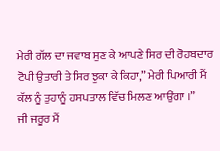ਮੇਰੀ ਗੱਲ ਦਾ ਜਵਾਬ ਸੁਣ ਕੇ ਆਪਣੇ ਸਿਰ ਦੀ ਰੋਹਬਦਾਰ ਟੋਪੀ ਉਤਾਰੀ ਤੇ ਸਿਰ ਝੁਕਾ ਕੇ ਕਿਹਾ,” ਮੇਰੀ ਪਿਆਰੀ ਮੈਂ ਕੱਲ ਨੂੰ ਤੁਹਾਨੂੰ ਹਸਪਤਾਲ ਵਿੱਚ ਮਿਲਣ ਆਉਂਗਾ ।”
ਜੀ ਜਰੂਰ ਮੈਂ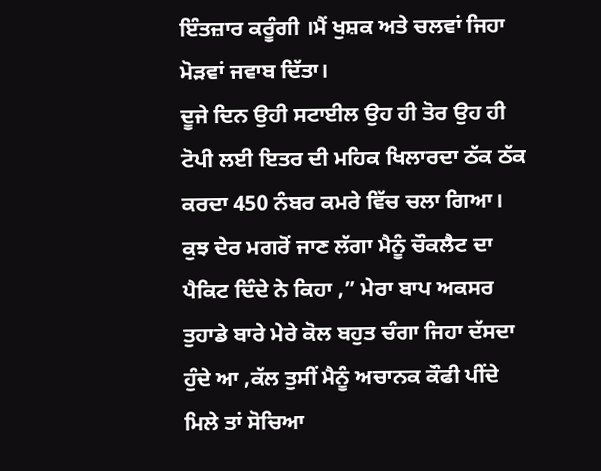ਇੰਤਜ਼ਾਰ ਕਰੂੰਗੀ ।ਮੈਂ ਖੁਸ਼ਕ ਅਤੇ ਚਲਵਾਂ ਜਿਹਾ ਮੋੜਵਾਂ ਜਵਾਬ ਦਿੱਤਾ।
ਦੂਜੇ ਦਿਨ ਉਹੀ ਸਟਾਈਲ ਉਹ ਹੀ ਤੋਰ ਉਹ ਹੀ ਟੋਪੀ ਲਈ ਇਤਰ ਦੀ ਮਹਿਕ ਖਿਲਾਰਦਾ ਠੱਕ ਠੱਕ ਕਰਦਾ 450 ਨੰਬਰ ਕਮਰੇ ਵਿੱਚ ਚਲਾ ਗਿਆ।
ਕੁਝ ਦੇਰ ਮਗਰੋਂ ਜਾਣ ਲੱਗਾ ਮੈਨੂੰ ਚੌਕਲੈਟ ਦਾ ਪੈਕਿਟ ਦਿੰਦੇ ਨੇ ਕਿਹਾ ,” ਮੇਰਾ ਬਾਪ ਅਕਸਰ ਤੁਹਾਡੇ ਬਾਰੇ ਮੇਰੇ ਕੋਲ ਬਹੁਤ ਚੰਗਾ ਜਿਹਾ ਦੱਸਦਾ ਹੁੰਦੇ ਆ ,ਕੱਲ ਤੁਸੀਂ ਮੈਨੂੰ ਅਚਾਨਕ ਕੌਫੀ ਪੀਂਦੇ ਮਿਲੇ ਤਾਂ ਸੋਚਿਆ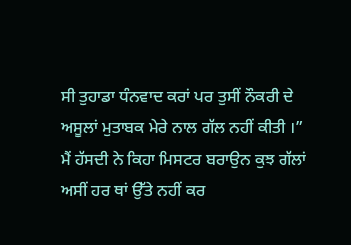ਸੀ ਤੁਹਾਡਾ ਧੰਨਵਾਦ ਕਰਾਂ ਪਰ ਤੁਸੀਂ ਨੌਕਰੀ ਦੇ ਅਸੂਲਾਂ ਮੁਤਾਬਕ ਮੇਰੇ ਨਾਲ ਗੱਲ ਨਹੀਂ ਕੀਤੀ ।”
ਮੈਂ ਹੱਸਦੀ ਨੇ ਕਿਹਾ ਮਿਸਟਰ ਬਰਾਉਨ ਕੁਝ ਗੱਲਾਂ ਅਸੀਂ ਹਰ ਥਾਂ ਉੱਤੇ ਨਹੀਂ ਕਰ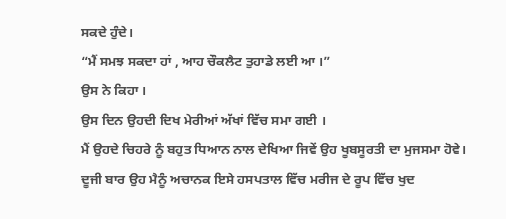ਸਕਦੇ ਹੁੰਦੇ।
“ਮੈਂ ਸਮਝ ਸਕਦਾ ਹਾਂ , ਆਹ ਚੌਕਲੈਟ ਤੁਹਾਡੇ ਲਈ ਆ ।”
ਉਸ ਨੇ ਕਿਹਾ ।
ਉਸ ਦਿਨ ਉਹਦੀ ਦਿਖ ਮੇਰੀਆਂ ਅੱਖਾਂ ਵਿੱਚ ਸਮਾ ਗਈ ।
ਮੈਂ ਉਹਦੇ ਚਿਹਰੇ ਨੂੰ ਬਹੁਤ ਧਿਆਨ ਨਾਲ ਦੇਖਿਆ ਜਿਵੇਂ ਉਹ ਖੂਬਸੂਰਤੀ ਦਾ ਮੁਜਸਮਾ ਹੋਵੇ।
ਦੂਜੀ ਬਾਰ ਉਹ ਮੈਨੂੰ ਅਚਾਨਕ ਇਸੇ ਹਸਪਤਾਲ ਵਿੱਚ ਮਰੀਜ ਦੇ ਰੂਪ ਵਿੱਚ ਖੁਦ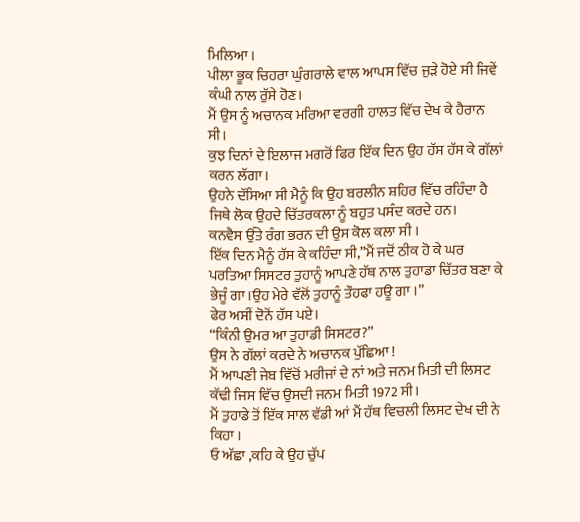ਮਿਲਿਆ ।
ਪੀਲਾ ਭੂਕ ਚਿਹਰਾ ਘੁੰਗਰਾਲੇ ਵਾਲ ਆਪਸ ਵਿੱਚ ਜੁੜੇ ਹੋਏ ਸੀ ਜਿਵੇਂ ਕੰਘੀ ਨਾਲ ਰੁੱਸੇ ਹੋਣ।
ਮੈਂ ਉਸ ਨੂੰ ਅਚਾਨਕ ਮਰਿਆ ਵਰਗੀ ਹਾਲਤ ਵਿੱਚ ਦੇਖ ਕੇ ਹੈਰਾਨ ਸੀ।
ਕੁਝ ਦਿਨਾਂ ਦੇ ਇਲਾਜ ਮਗਰੋਂ ਫਿਰ ਇੱਕ ਦਿਨ ਉਹ ਹੱਸ ਹੱਸ ਕੇ ਗੱਲਾਂ ਕਰਨ ਲੱਗਾ।
ਉਹਨੇ ਦੱਸਿਆ ਸੀ ਮੈਨੂੰ ਕਿ ਉਹ ਬਰਲੀਨ ਸ਼ਹਿਰ ਵਿੱਚ ਰਹਿੰਦਾ ਹੈ ਜਿਥੇ ਲੋਕ ਉਹਦੇ ਚਿੱਤਰਕਲਾ ਨੂੰ ਬਹੁਤ ਪਸੰਦ ਕਰਦੇ ਹਨ।
ਕਨਵੈਸ ਉੱਤੇ ਰੰਗ ਭਰਨ ਦੀ ਉਸ ਕੋਲ ਕਲਾ ਸੀ ।
ਇੱਕ ਦਿਨ ਮੈਨੂੰ ਹੱਸ ਕੇ ਕਹਿੰਦਾ ਸੀ,”ਮੈਂ ਜਦੋਂ ਠੀਕ ਹੋ ਕੇ ਘਰ ਪਰਤਿਆ ਸਿਸਟਰ ਤੁਹਾਨੂੰ ਆਪਣੇ ਹੱਥ ਨਾਲ ਤੁਹਾਡਾ ਚਿੱਤਰ ਬਣਾ ਕੇ ਭੇਜੂੰ ਗਾ।ਉਹ ਮੇਰੇ ਵੱਲੋਂ ਤੁਹਾਨੂੰ ਤੌਹਫਾ ਹਊ ਗਾ ।”
ਫੇਰ ਅਸੀਂ ਦੋਨੋਂ ਹੱਸ ਪਏ।
“ਕਿੰਨੀ ਉਮਰ ਆ ਤੁਹਾਡੀ ਸਿਸਟਰ?”
ਉਸ ਨੇ ਗੱਲਾਂ ਕਰਦੇ ਨੇ ਅਚਾਨਕ ਪੁੱਛਿਆ !
ਮੈਂ ਆਪਣੀ ਜੇਬ ਵਿੱਚੋਂ ਮਰੀਜਾਂ ਦੇ ਨਾਂ ਅਤੇ ਜਨਮ ਮਿਤੀ ਦੀ ਲਿਸਟ ਕੱਢੀ ਜਿਸ ਵਿੱਚ ਉਸਦੀ ਜਨਮ ਮਿਤੀ 1972 ਸੀ।
ਮੈਂ ਤੁਹਾਡੇ ਤੋਂ ਇੱਕ ਸਾਲ ਵੱਡੀ ਆਂ ਮੈਂ ਹੱਥ ਵਿਚਲੀ ਲਿਸਟ ਦੇਖ ਦੀ ਨੇ ਕਿਹਾ ।
ਓ ਅੱਛਾ ,ਕਹਿ ਕੇ ਉਹ ਚੁੱਪ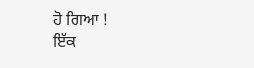ਹੋ ਗਿਆ !
ਇੱਕ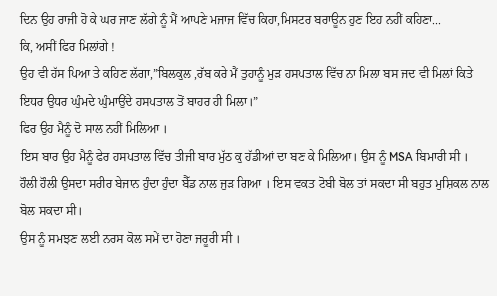ਦਿਨ ਉਹ ਰਾਜੀ ਹੋ ਕੇ ਘਰ ਜਾਣ ਲੱਗੇ ਨੂੰ ਮੈਂ ਆਪਣੇ ਮਜਾਜ ਵਿੱਚ ਕਿਹਾ,ਮਿਸਟਰ ਬਰਾਊਨ ਹੁਣ ਇਹ ਨਹੀਂ ਕਹਿਣਾ...
ਕਿ, ਅਸੀਂ ਫਿਰ ਮਿਲਾਂਗੇ !
ਉਹ ਵੀ ਹੱਸ ਪਿਆ ਤੇ ਕਹਿਣ ਲੱਗਾ,”ਬਿਲਕੁਲ ,ਰੱਬ ਕਰੇ ਮੈਂ ਤੁਹਾਨੂੰ ਮੁੜ ਹਸਪਤਾਲ ਵਿੱਚ ਨਾ ਮਿਲਾ ਬਸ ਜਦ ਵੀ ਮਿਲਾਂ ਕਿਤੇ ਇਧਰ ਉਧਰ ਘੁੰਮਦੇ ਘੁੰਮਾਉਂਦੇ ਹਸਪਤਾਲ ਤੋਂ ਬਾਹਰ ਹੀ ਮਿਲਾ।”
ਫਿਰ ਉਹ ਮੈਨੂੰ ਦੋ ਸਾਲ ਨਹੀਂ ਮਿਲਿਆ ।
ਇਸ ਬਾਰ ਉਹ ਮੈਨੂੰ ਫੇਰ ਹਸਪਤਾਲ ਵਿੱਚ ਤੀਜੀ ਬਾਰ ਮੁੱਠ ਕੁ ਹੱਡੀਆਂ ਦਾ ਬਣ ਕੇ ਮਿਲਿਆ। ਉਸ ਨੂੰ MSA ਬਿਮਾਰੀ ਸੀ ।
ਹੌਲੀ ਹੌਲੀ ਉਸਦਾ ਸਰੀਰ ਬੇਜਾਨ ਹੁੰਦਾ ਹੁੰਦਾ ਬੈੱਡ ਨਾਲ ਜੁੜ ਗਿਆ । ਇਸ ਵਕਤ ਟੋਬੀ ਬੋਲ ਤਾਂ ਸਕਦਾ ਸੀ ਬਹੁਤ ਮੁਸ਼ਿਕਲ ਨਾਲ ਬੋਲ ਸਕਦਾ ਸੀ।
ਉਸ ਨੂੰ ਸਮਝਣ ਲਈ ਨਰਸ ਕੋਲ ਸਮੇਂ ਦਾ ਹੋਣਾ ਜਰੂਰੀ ਸੀ ।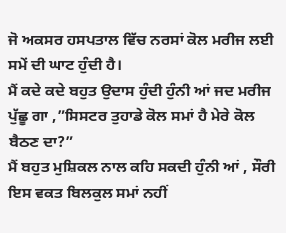ਜੋ ਅਕਸਰ ਹਸਪਤਾਲ ਵਿੱਚ ਨਰਸਾਂ ਕੋਲ ਮਰੀਜ ਲਈ ਸਮੇਂ ਦੀ ਘਾਟ ਹੁੰਦੀ ਹੈ।
ਮੈਂ ਕਦੇ ਕਦੇ ਬਹੁਤ ਉਦਾਸ ਹੁੰਦੀ ਹੁੰਨੀ ਆਂ ਜਦ ਮਰੀਜ ਪੁੱਛੂ ਗਾ ,”ਸਿਸਟਰ ਤੁਹਾਡੇ ਕੋਲ ਸਮਾਂ ਹੈ ਮੇਰੇ ਕੋਲ ਬੈਠਣ ਦਾ?”
ਮੈਂ ਬਹੁਤ ਮੁਸ਼ਿਕਲ ਨਾਲ ਕਹਿ ਸਕਦੀ ਹੁੰਨੀ ਆਂ , ਸੌਰੀ ਇਸ ਵਕਤ ਬਿਲਕੁਲ ਸਮਾਂ ਨਹੀਂ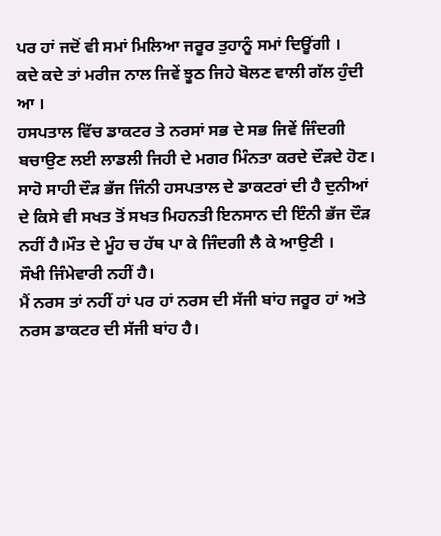ਪਰ ਹਾਂ ਜਦੋਂ ਵੀ ਸਮਾਂ ਮਿਲਿਆ ਜਰੂਰ ਤੁਹਾਨੂੰ ਸਮਾਂ ਦਿਊਂਗੀ ।
ਕਦੇ ਕਦੇ ਤਾਂ ਮਰੀਜ ਨਾਲ ਜਿਵੇਂ ਝੂਠ ਜਿਹੇ ਬੋਲਣ ਵਾਲੀ ਗੱਲ ਹੁੰਦੀ ਆ ।
ਹਸਪਤਾਲ ਵਿੱਚ ਡਾਕਟਰ ਤੇ ਨਰਸਾਂ ਸਭ ਦੇ ਸਭ ਜਿਵੇਂ ਜਿੰਦਗੀ ਬਚਾਉਣ ਲਈ ਲਾਡਲੀ ਜਿਹੀ ਦੇ ਮਗਰ ਮਿੰਨਤਾ ਕਰਦੇ ਦੌੜਦੇ ਹੋਣ।
ਸਾਹੋ ਸਾਹੀ ਦੌੜ ਭੱਜ ਜਿੰਨੀ ਹਸਪਤਾਲ ਦੇ ਡਾਕਟਰਾਂ ਦੀ ਹੈ ਦੁਨੀਆਂ ਦੇ ਕਿਸੇ ਵੀ ਸਖਤ ਤੋਂ ਸਖਤ ਮਿਹਨਤੀ ਇਨਸਾਨ ਦੀ ਇੰਨੀ ਭੱਜ ਦੌੜ ਨਹੀਂ ਹੈ।ਮੌਤ ਦੇ ਮੂੰਹ ਚ ਹੱਥ ਪਾ ਕੇ ਜਿੰਦਗੀ ਲੈ ਕੇ ਆਉਣੀ ।
ਸੌਖੀ ਜਿੰਮੇਵਾਰੀ ਨਹੀਂ ਹੈ।
ਮੈਂ ਨਰਸ ਤਾਂ ਨਹੀਂ ਹਾਂ ਪਰ ਹਾਂ ਨਰਸ ਦੀ ਸੱਜੀ ਬਾਂਹ ਜਰੂਰ ਹਾਂ ਅਤੇ ਨਰਸ ਡਾਕਟਰ ਦੀ ਸੱਜੀ ਬਾਂਹ ਹੈ।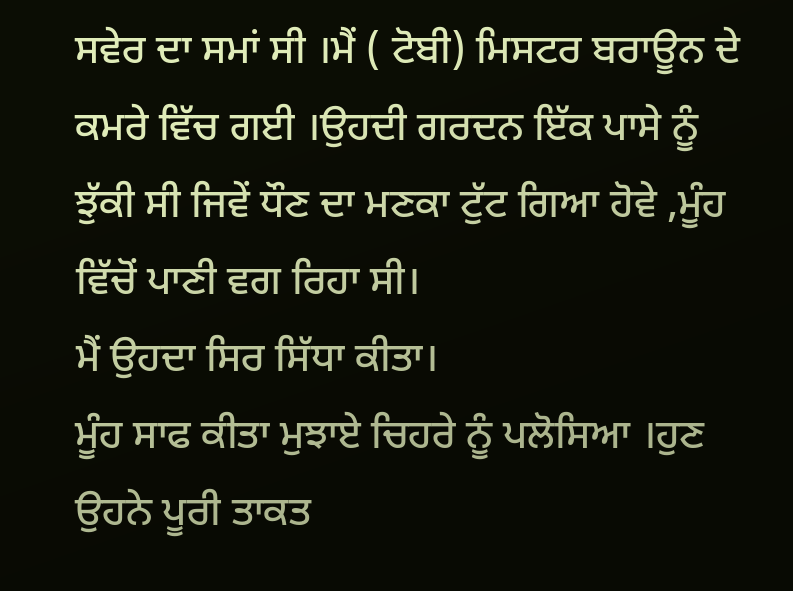ਸਵੇਰ ਦਾ ਸਮਾਂ ਸੀ ।ਮੈਂ ( ਟੋਬੀ) ਮਿਸਟਰ ਬਰਾਊਨ ਦੇ ਕਮਰੇ ਵਿੱਚ ਗਈ ।ਉਹਦੀ ਗਰਦਨ ਇੱਕ ਪਾਸੇ ਨੂੰ ਝੁੱਕੀ ਸੀ ਜਿਵੇਂ ਧੌਣ ਦਾ ਮਣਕਾ ਟੁੱਟ ਗਿਆ ਹੋਵੇ ,ਮੂੰਹ ਵਿੱਚੋਂ ਪਾਣੀ ਵਗ ਰਿਹਾ ਸੀ।
ਮੈਂ ਉਹਦਾ ਸਿਰ ਸਿੱਧਾ ਕੀਤਾ।
ਮੂੰਹ ਸਾਫ ਕੀਤਾ ਮੁਝਾਏ ਚਿਹਰੇ ਨੂੰ ਪਲੋਸਿਆ ।ਹੁਣ ਉਹਨੇ ਪੂਰੀ ਤਾਕਤ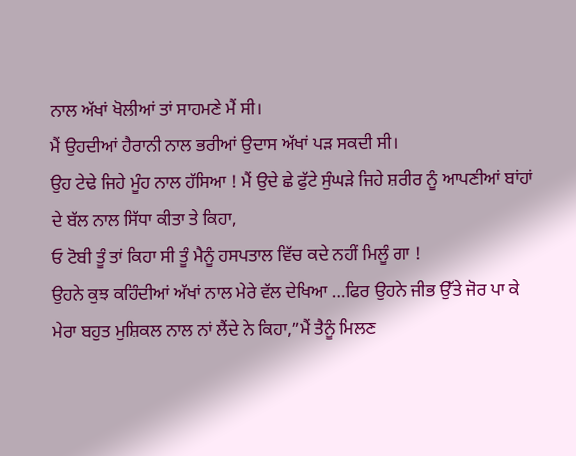ਨਾਲ ਅੱਖਾਂ ਖੋਲੀਆਂ ਤਾਂ ਸਾਹਮਣੇ ਮੈਂ ਸੀ।
ਮੈਂ ਉਹਦੀਆਂ ਹੈਰਾਨੀ ਨਾਲ ਭਰੀਆਂ ਉਦਾਸ ਅੱਖਾਂ ਪੜ ਸਕਦੀ ਸੀ।
ਉਹ ਟੇਢੇ ਜਿਹੇ ਮੂੰਹ ਨਾਲ ਹੱਸਿਆ ! ਮੈਂ ਉਦੇ ਛੇ ਫੁੱਟੇ ਸੁੰਘੜੇ ਜਿਹੇ ਸ਼ਰੀਰ ਨੂੰ ਆਪਣੀਆਂ ਬਾਂਹਾਂ ਦੇ ਬੱਲ ਨਾਲ ਸਿੱਧਾ ਕੀਤਾ ਤੇ ਕਿਹਾ,
ਓ ਟੋਬੀ ਤੂੰ ਤਾਂ ਕਿਹਾ ਸੀ ਤੂੰ ਮੈਨੂੰ ਹਸਪਤਾਲ ਵਿੱਚ ਕਦੇ ਨਹੀਂ ਮਿਲੂੰ ਗਾ !
ਉਹਨੇ ਕੁਝ ਕਹਿੰਦੀਆਂ ਅੱਖਾਂ ਨਾਲ ਮੇਰੇ ਵੱਲ ਦੇਖਿਆ …ਫਿਰ ਉਹਨੇ ਜੀਭ ਉੱਤੇ ਜੋਰ ਪਾ ਕੇ ਮੇਰਾ ਬਹੁਤ ਮੁਸ਼ਿਕਲ ਨਾਲ ਨਾਂ ਲੈਂਦੇ ਨੇ ਕਿਹਾ,”ਮੈਂ ਤੈਨੂੰ ਮਿਲਣ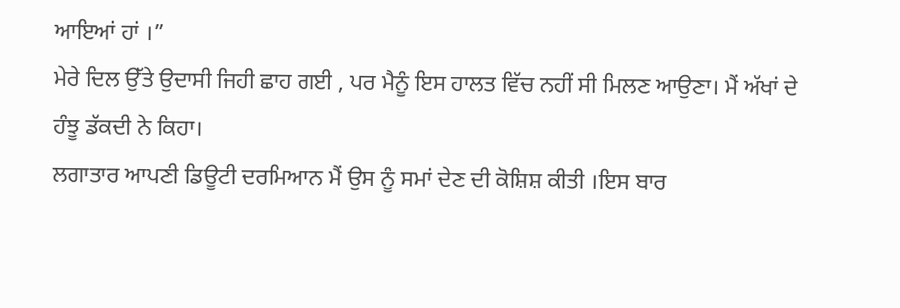ਆਇਆਂ ਹਾਂ ।”
ਮੇਰੇ ਦਿਲ ਉੱਤੇ ਉਦਾਸੀ ਜਿਹੀ ਛਾਹ ਗਈ , ਪਰ ਮੈਨੂੰ ਇਸ ਹਾਲਤ ਵਿੱਚ ਨਹੀਂ ਸੀ ਮਿਲਣ ਆਉਣਾ। ਮੈਂ ਅੱਖਾਂ ਦੇ ਹੰਝੂ ਡੱਕਦੀ ਨੇ ਕਿਹਾ।
ਲਗਾਤਾਰ ਆਪਣੀ ਡਿਊਟੀ ਦਰਮਿਆਨ ਮੈਂ ਉਸ ਨੂੰ ਸਮਾਂ ਦੇਣ ਦੀ ਕੋਸ਼ਿਸ਼ ਕੀਤੀ ।ਇਸ ਬਾਰ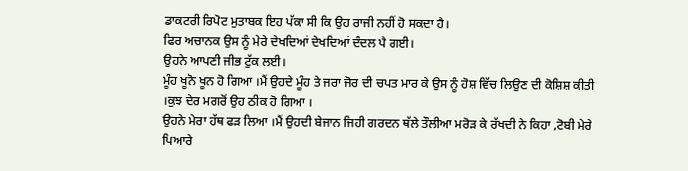ਡਾਕਟਰੀ ਰਿਪੋਟ ਮੁਤਾਬਕ ਇਹ ਪੱਕਾ ਸੀ ਕਿ ਉਹ ਰਾਜੀ ਨਹੀਂ ਹੋ ਸਕਦਾ ਹੈ।
ਫਿਰ ਅਚਾਨਕ ਉਸ ਨੂੰ ਮੇਰੇ ਦੇਖਦਿਆਂ ਦੇਖਦਿਆਂ ਦੰਦਲ ਪੈ ਗਈ।
ਉਹਨੇ ਆਪਣੀ ਜੀਭ ਟੁੱਕ ਲਈ।
ਮੂੰਹ ਖੂਨੋ ਖੂਨ ਹੋ ਗਿਆ ।ਮੈਂ ਉਹਦੇ ਮੂੰਹ ਤੇ ਜਰਾ ਜੋਰ ਦੀ ਚਪਤ ਮਾਰ ਕੇ ਉਸ ਨੂੰ ਹੋਸ਼ ਵਿੱਚ ਲਿਉਣ ਦੀ ਕੋਸ਼ਿਸ਼ ਕੀਤੀ ।ਕੁਝ ਦੇਰ ਮਗਰੋਂ ਉਹ ਠੀਕ ਹੋ ਗਿਆ ।
ਉਹਨੇ ਮੇਰਾ ਹੱਥ ਫੜ ਲਿਆ ।ਮੈਂ ਉਹਦੀ ਬੇਜਾਨ ਜਿਹੀ ਗਰਦਨ ਥੱਲੇ ਤੌਲੀਆ ਮਰੋੜ ਕੇ ਰੱਖਦੀ ਨੇ ਕਿਹਾ ,ਟੋਬੀ ਮੇਰੇ ਪਿਆਰੇ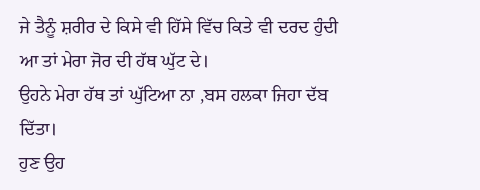ਜੇ ਤੈਨੂੰ ਸ਼ਰੀਰ ਦੇ ਕਿਸੇ ਵੀ ਹਿੱਸੇ ਵਿੱਚ ਕਿਤੇ ਵੀ ਦਰਦ ਹੁੰਦੀ ਆ ਤਾਂ ਮੇਰਾ ਜੋਰ ਦੀ ਹੱਥ ਘੁੱਟ ਦੇ।
ਉਹਨੇ ਮੇਰਾ ਹੱਥ ਤਾਂ ਘੁੱਟਿਆ ਨਾ ,ਬਸ ਹਲਕਾ ਜਿਹਾ ਦੱਬ ਦਿੱਤਾ।
ਹੁਣ ਉਹ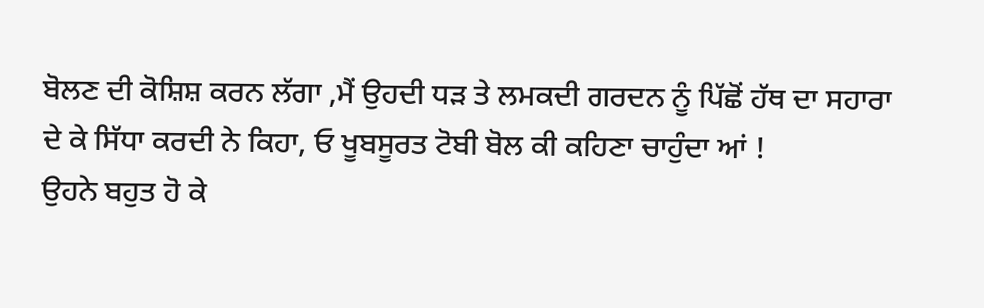ਬੋਲਣ ਦੀ ਕੋਸ਼ਿਸ਼ ਕਰਨ ਲੱਗਾ ,ਮੈਂ ਉਹਦੀ ਧੜ ਤੇ ਲਮਕਦੀ ਗਰਦਨ ਨੂੰ ਪਿੱਛੋਂ ਹੱਥ ਦਾ ਸਹਾਰਾ ਦੇ ਕੇ ਸਿੱਧਾ ਕਰਦੀ ਨੇ ਕਿਹਾ, ਓ ਖੂਬਸੂਰਤ ਟੋਬੀ ਬੋਲ ਕੀ ਕਹਿਣਾ ਚਾਹੁੰਦਾ ਆਂ !
ਉਹਨੇ ਬਹੁਤ ਹੋ ਕੇ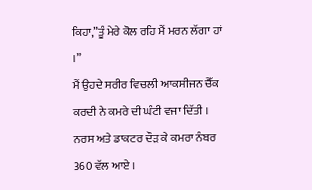ਕਿਹਾ,”ਤੂੰ ਮੇਰੇ ਕੋਲ ਰਹਿ ਮੈਂ ਮਰਨ ਲੱਗਾ ਹਾਂ ।”
ਮੈਂ ਉਹਦੇ ਸਰੀਰ ਵਿਚਲੀ ਆਕਸੀਜਨ ਚੈੱਕ ਕਰਦੀ ਨੇ ਕਮਰੇ ਦੀ ਘੰਟੀ ਵਜਾ ਦਿੱਤੀ ।
ਨਰਸ ਅਤੇ ਡਾਕਟਰ ਦੌੜ ਕੇ ਕਮਰਾ ਨੰਬਰ 360 ਵੱਲ ਆਏ ।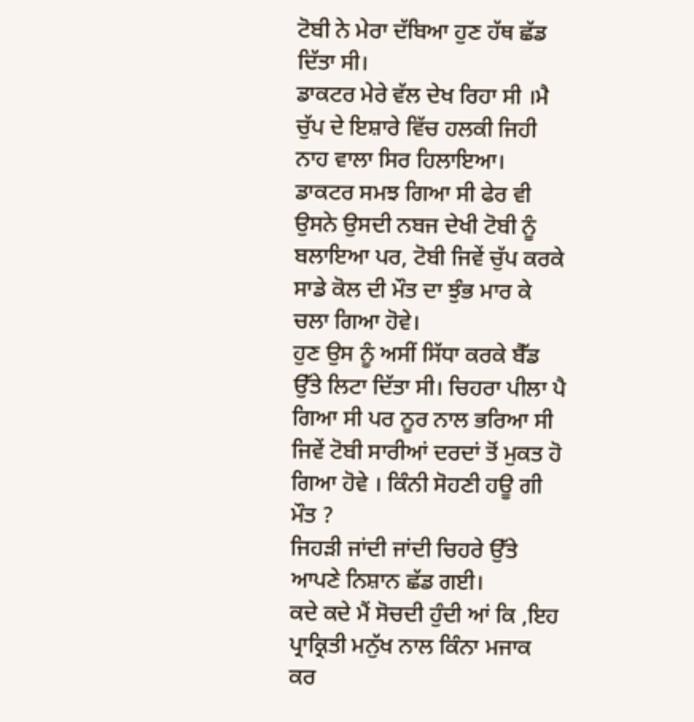ਟੋਬੀ ਨੇ ਮੇਰਾ ਦੱਬਿਆ ਹੁਣ ਹੱਥ ਛੱਡ ਦਿੱਤਾ ਸੀ।
ਡਾਕਟਰ ਮੇਰੇ ਵੱਲ ਦੇਖ ਰਿਹਾ ਸੀ ।ਮੈ ਚੁੱਪ ਦੇ ਇਸ਼ਾਰੇ ਵਿੱਚ ਹਲਕੀ ਜਿਹੀ ਨਾਹ ਵਾਲਾ ਸਿਰ ਹਿਲਾਇਆ।
ਡਾਕਟਰ ਸਮਝ ਗਿਆ ਸੀ ਫੇਰ ਵੀ ਉਸਨੇ ਉਸਦੀ ਨਬਜ ਦੇਖੀ ਟੋਬੀ ਨੂੰ ਬਲਾਇਆ ਪਰ, ਟੋਬੀ ਜਿਵੇਂ ਚੁੱਪ ਕਰਕੇ ਸਾਡੇ ਕੋਲ ਦੀ ਮੌਤ ਦਾ ਝੁੰਭ ਮਾਰ ਕੇ ਚਲਾ ਗਿਆ ਹੋਵੇ।
ਹੁਣ ਉਸ ਨੂੰ ਅਸੀਂ ਸਿੱਧਾ ਕਰਕੇ ਬੈੱਡ ਉੱਤੇ ਲਿਟਾ ਦਿੱਤਾ ਸੀ। ਚਿਹਰਾ ਪੀਲਾ ਪੈ ਗਿਆ ਸੀ ਪਰ ਨੂਰ ਨਾਲ ਭਰਿਆ ਸੀ ਜਿਵੇਂ ਟੋਬੀ ਸਾਰੀਆਂ ਦਰਦਾਂ ਤੋਂ ਮੁਕਤ ਹੋ ਗਿਆ ਹੋਵੇ । ਕਿੰਨੀ ਸੋਹਣੀ ਹਊ ਗੀ ਮੌਤ ?
ਜਿਹੜੀ ਜਾਂਦੀ ਜਾਂਦੀ ਚਿਹਰੇ ਉੱਤੇ ਆਪਣੇ ਨਿਸ਼ਾਨ ਛੱਡ ਗਈ।
ਕਦੇ ਕਦੇ ਮੈਂ ਸੋਚਦੀ ਹੁੰਦੀ ਆਂ ਕਿ ,ਇਹ ਪ੍ਰਾਕ੍ਰਿਤੀ ਮਨੁੱਖ ਨਾਲ ਕਿੰਨਾ ਮਜਾਕ ਕਰ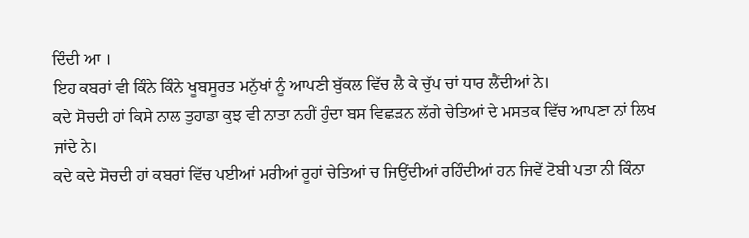ਦਿੰਦੀ ਆ ।
ਇਹ ਕਬਰਾਂ ਵੀ ਕਿੰਨੇ ਕਿੰਨੇ ਖੂਬਸੂਰਤ ਮਨੁੱਖਾਂ ਨੂੰ ਆਪਣੀ ਬੁੱਕਲ ਵਿੱਚ ਲੈ ਕੇ ਚੁੱਪ ਚਾਂ ਧਾਰ ਲੈਂਦੀਆਂ ਨੇ।
ਕਦੇ ਸੋਚਦੀ ਹਾਂ ਕਿਸੇ ਨਾਲ ਤੁਹਾਡਾ ਕੁਝ ਵੀ ਨਾਤਾ ਨਹੀਂ ਹੁੰਦਾ ਬਸ ਵਿਛੜਨ ਲੱਗੇ ਚੇਤਿਆਂ ਦੇ ਮਸਤਕ ਵਿੱਚ ਆਪਣਾ ਨਾਂ ਲਿਖ ਜਾਂਦੇ ਨੇ।
ਕਦੇ ਕਦੇ ਸੋਚਦੀ ਹਾਂ ਕਬਰਾਂ ਵਿੱਚ ਪਈਆਂ ਮਰੀਆਂ ਰੂਹਾਂ ਚੇਤਿਆਂ ਚ ਜਿਉਂਦੀਆਂ ਰਹਿੰਦੀਆਂ ਹਨ ਜਿਵੇਂ ਟੋਬੀ ਪਤਾ ਨੀ ਕਿੰਨਾ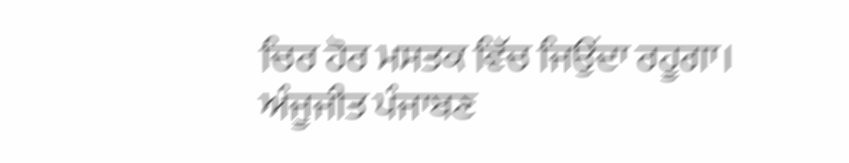ਚਿਰ ਹੋਰ ਮਸਤਕ ਵਿੱਚ ਜਿਉਂਦਾ ਰਹੂਗਾ।
ਅੰਜੂਜੀਤ ਪੰਜਾਬਣ